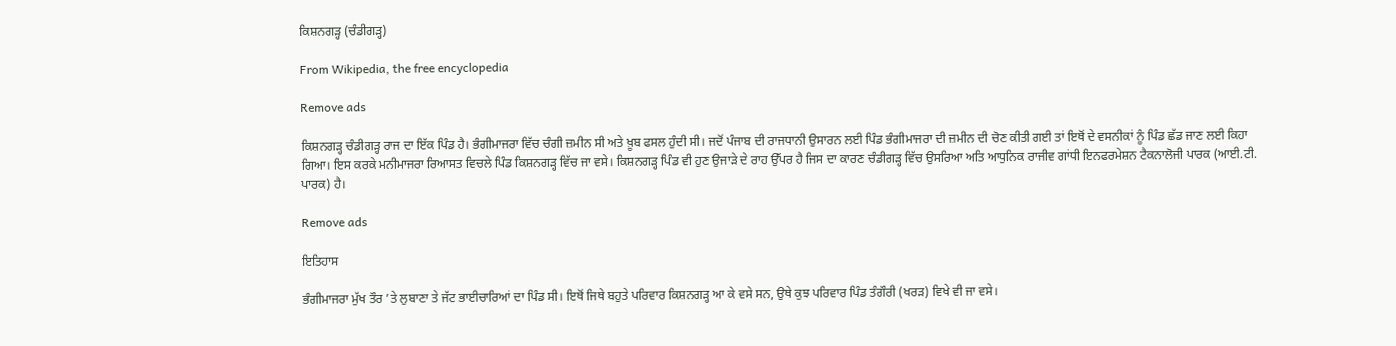ਕਿਸ਼ਨਗੜ੍ਹ (ਚੰਡੀਗੜ੍ਹ)

From Wikipedia, the free encyclopedia

Remove ads

ਕਿਸ਼ਨਗੜ੍ਹ ਚੰਡੀਗੜ੍ਹ ਰਾਜ ਦਾ ਇੱਕ ਪਿੰਡ ਹੈ। ਭੰਗੀਮਾਜਰਾ ਵਿੱਚ ਚੰਗੀ ਜ਼ਮੀਨ ਸੀ ਅਤੇ ਖ਼ੂਬ ਫਸਲ ਹੁੰਦੀ ਸੀ। ਜਦੋਂ ਪੰਜਾਬ ਦੀ ਰਾਜਧਾਨੀ ਉਸਾਰਨ ਲਈ ਪਿੰਡ ਭੰਗੀਮਾਜਰਾ ਦੀ ਜ਼ਮੀਨ ਦੀ ਚੋਣ ਕੀਤੀ ਗਈ ਤਾਂ ਇਥੋਂ ਦੇ ਵਸਨੀਕਾਂ ਨੂੰ ਪਿੰਡ ਛੱਡ ਜਾਣ ਲਈ ਕਿਹਾ ਗਿਆ। ਇਸ ਕਰਕੇ ਮਨੀਮਾਜਰਾ ਰਿਆਸਤ ਵਿਚਲੇ ਪਿੰਡ ਕਿਸ਼ਨਗੜ੍ਹ ਵਿੱਚ ਜਾ ਵਸੇ। ਕਿਸ਼ਨਗੜ੍ਹ ਪਿੰਡ ਵੀ ਹੁਣ ਉਜਾੜੇ ਦੇ ਰਾਹ ਉੱਪਰ ਹੈ ਜਿਸ ਦਾ ਕਾਰਣ ਚੰਡੀਗੜ੍ਹ ਵਿੱਚ ਉਸਰਿਆ ਅਤਿ ਆਧੁਨਿਕ ਰਾਜੀਵ ਗਾਂਧੀ ਇਨਫਰਮੇਸ਼ਨ ਟੈਕਨਾਲੋਜੀ ਪਾਰਕ (ਆਈ.ਟੀ. ਪਾਰਕ) ਹੈ।

Remove ads

ਇਤਿਹਾਸ

ਭੰਗੀਮਾਜਰਾ ਮੁੱਖ ਤੌਰ ’ਤੇ ਲੁਬਾਣਾ ਤੇ ਜੱਟ ਭਾਈਚਾਰਿਆਂ ਦਾ ਪਿੰਡ ਸੀ। ਇਥੋਂ ਜਿਥੇ ਬਹੁਤੇ ਪਰਿਵਾਰ ਕਿਸ਼ਨਗੜ੍ਹ ਆ ਕੇ ਵਸੇ ਸਨ, ਉਥੇ ਕੁਝ ਪਰਿਵਾਰ ਪਿੰਡ ਤੰਗੌਰੀ (ਖਰੜ) ਵਿਖੇ ਵੀ ਜਾ ਵਸੇ।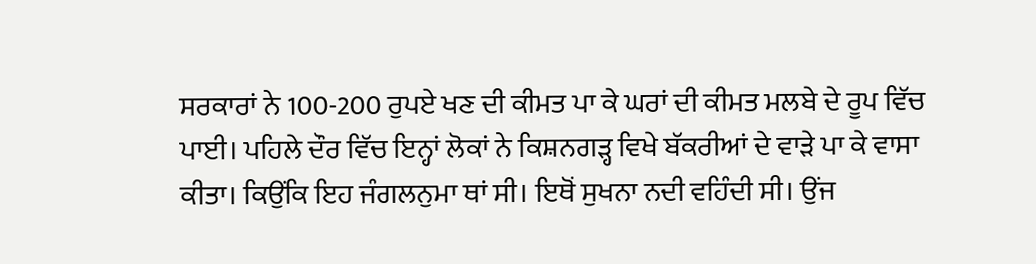ਸਰਕਾਰਾਂ ਨੇ 100-200 ਰੁਪਏ ਖਣ ਦੀ ਕੀਮਤ ਪਾ ਕੇ ਘਰਾਂ ਦੀ ਕੀਮਤ ਮਲਬੇ ਦੇ ਰੂਪ ਵਿੱਚ ਪਾਈ। ਪਹਿਲੇ ਦੌਰ ਵਿੱਚ ਇਨ੍ਹਾਂ ਲੋਕਾਂ ਨੇ ਕਿਸ਼ਨਗੜ੍ਹ ਵਿਖੇ ਬੱਕਰੀਆਂ ਦੇ ਵਾੜੇ ਪਾ ਕੇ ਵਾਸਾ ਕੀਤਾ। ਕਿਉਂਕਿ ਇਹ ਜੰਗਲਨੁਮਾ ਥਾਂ ਸੀ। ਇਥੋਂ ਸੁਖਨਾ ਨਦੀ ਵਹਿੰਦੀ ਸੀ। ਉਂਜ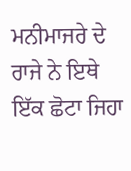ਮਨੀਮਾਜਰੇ ਦੇ ਰਾਜੇ ਨੇ ਇਥੇ ਇੱਕ ਛੋਟਾ ਜਿਹਾ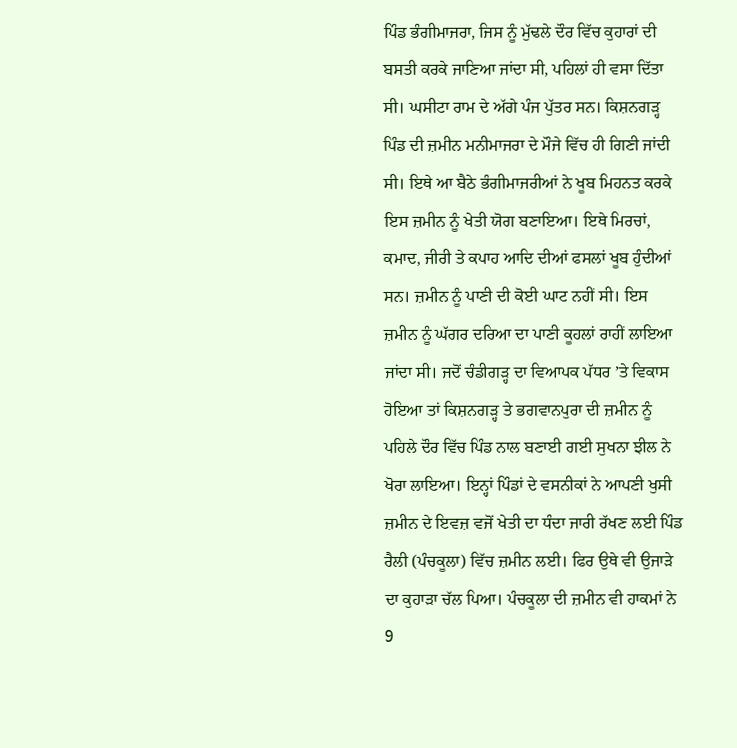ਪਿੰਡ ਭੰਗੀਮਾਜਰਾ, ਜਿਸ ਨੂੰ ਮੁੱਢਲੇ ਦੌਰ ਵਿੱਚ ਕੁਹਾਰਾਂ ਦੀ ਬਸਤੀ ਕਰਕੇ ਜਾਣਿਆ ਜਾਂਦਾ ਸੀ, ਪਹਿਲਾਂ ਹੀ ਵਸਾ ਦਿੱਤਾ ਸੀ। ਘਸੀਟਾ ਰਾਮ ਦੇ ਅੱਗੇ ਪੰਜ ਪੁੱਤਰ ਸਨ। ਕਿਸ਼ਨਗੜ੍ਹ ਪਿੰਡ ਦੀ ਜ਼ਮੀਨ ਮਨੀਮਾਜਰਾ ਦੇ ਮੌਜੇ ਵਿੱਚ ਹੀ ਗਿਣੀ ਜਾਂਦੀ ਸੀ। ਇਥੇ ਆ ਬੈਠੇ ਭੰਗੀਮਾਜਰੀਆਂ ਨੇ ਖੂਬ ਮਿਹਨਤ ਕਰਕੇ ਇਸ ਜ਼ਮੀਨ ਨੂੰ ਖੇਤੀ ਯੋਗ ਬਣਾਇਆ। ਇਥੇ ਮਿਰਚਾਂ, ਕਮਾਦ, ਜੀਰੀ ਤੇ ਕਪਾਹ ਆਦਿ ਦੀਆਂ ਫਸਲਾਂ ਖੂਬ ਹੁੰਦੀਆਂ ਸਨ। ਜ਼ਮੀਨ ਨੂੰ ਪਾਣੀ ਦੀ ਕੋਈ ਘਾਟ ਨਹੀਂ ਸੀ। ਇਸ ਜ਼ਮੀਨ ਨੂੰ ਘੱਗਰ ਦਰਿਆ ਦਾ ਪਾਣੀ ਕੂਹਲਾਂ ਰਾਹੀਂ ਲਾਇਆ ਜਾਂਦਾ ਸੀ। ਜਦੋਂ ਚੰਡੀਗੜ੍ਹ ਦਾ ਵਿਆਪਕ ਪੱਧਰ ’ਤੇ ਵਿਕਾਸ ਹੋਇਆ ਤਾਂ ਕਿਸ਼ਨਗੜ੍ਹ ਤੇ ਭਗਵਾਨਪੁਰਾ ਦੀ ਜ਼ਮੀਨ ਨੂੰ ਪਹਿਲੇ ਦੌਰ ਵਿੱਚ ਪਿੰਡ ਨਾਲ ਬਣਾਈ ਗਈ ਸੁਖਨਾ ਝੀਲ ਨੇ ਖੋਰਾ ਲਾਇਆ। ਇਨ੍ਹਾਂ ਪਿੰਡਾਂ ਦੇ ਵਸਨੀਕਾਂ ਨੇ ਆਪਣੀ ਖੁਸੀ ਜ਼ਮੀਨ ਦੇ ਇਵਜ਼ ਵਜੋਂ ਖੇਤੀ ਦਾ ਧੰਦਾ ਜਾਰੀ ਰੱਖਣ ਲਈ ਪਿੰਡ ਰੈਲੀ (ਪੰਚਕੂਲਾ) ਵਿੱਚ ਜ਼ਮੀਨ ਲਈ। ਫਿਰ ਉਥੇ ਵੀ ਉਜਾੜੇ ਦਾ ਕੁਹਾੜਾ ਚੱਲ ਪਿਆ। ਪੰਚਕੂਲਾ ਦੀ ਜ਼ਮੀਨ ਵੀ ਹਾਕਮਾਂ ਨੇ 9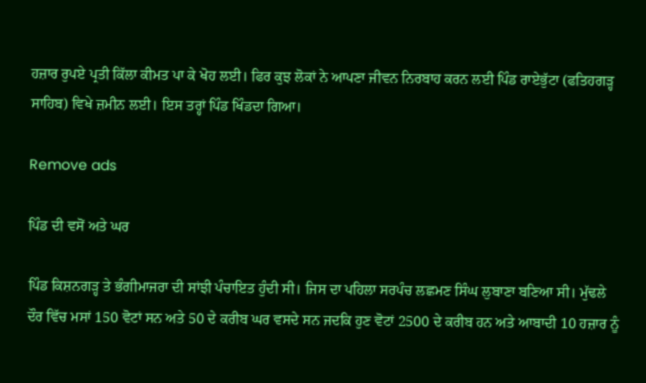ਹਜ਼ਾਰ ਰੁਪਏ ਪ੍ਰਤੀ ਕਿੱਲਾ ਕੀਮਤ ਪਾ ਕੇ ਖੋਹ ਲਈ। ਫਿਰ ਕੁਝ ਲੋਕਾਂ ਨੇ ਆਪਣਾ ਜੀਵਨ ਨਿਰਬਾਹ ਕਰਨ ਲਈ ਪਿੰਡ ਰਾਏਭੁੱਟਾ (ਫਤਿਹਗੜ੍ਹ ਸਾਹਿਬ) ਵਿਖੇ ਜ਼ਮੀਨ ਲਈ। ਇਸ ਤਰ੍ਹਾਂ ਪਿੰਡ ਖਿੰਡਦਾ ਗਿਆ।

Remove ads

ਪਿੰਡ ਦੀ ਵਸੋਂ ਅਤੇ ਘਰ

ਪਿੰਡ ਕਿਸ਼ਨਗੜ੍ਹ ਤੇ ਭੰਗੀਮਾਜਰਾ ਦੀ ਸਾਂਝੀ ਪੰਚਾਇਤ ਹੁੰਦੀ ਸੀ। ਜਿਸ ਦਾ ਪਹਿਲਾ ਸਰਪੰਚ ਲਛਮਣ ਸਿੰਘ ਲੁਬਾਣਾ ਬਣਿਆ ਸੀ। ਮੁੱਢਲੇ ਦੌਰ ਵਿੱਚ ਮਸਾਂ 150 ਵੋਟਾਂ ਸਨ ਅਤੇ 50 ਦੇ ਕਰੀਬ ਘਰ ਵਸਦੇ ਸਨ ਜਦਕਿ ਹੁਣ ਵੋਟਾਂ 2500 ਦੇ ਕਰੀਬ ਹਨ ਅਤੇ ਆਬਾਦੀ 10 ਹਜ਼ਾਰ ਨੂੰ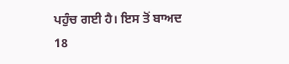ਪਹੁੰਚ ਗਈ ਹੈ। ਇਸ ਤੋਂ ਬਾਅਦ 18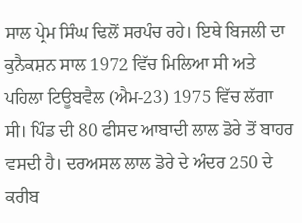ਸਾਲ ਪ੍ਰੇਮ ਸਿੰਘ ਢਿਲੋਂ ਸਰਪੰਚ ਰਹੇ। ਇਥੇ ਬਿਜਲੀ ਦਾ ਕੁਨੈਕਸ਼ਨ ਸਾਲ 1972 ਵਿੱਚ ਮਿਲਿਆ ਸੀ ਅਤੇ ਪਹਿਲਾ ਟਿਊਬਵੈਲ (ਐਮ-23) 1975 ਵਿੱਚ ਲੱਗਾ ਸੀ। ਪਿੰਡ ਦੀ 80 ਫੀਸਦ ਆਬਾਦੀ ਲਾਲ ਡੋਰੇ ਤੋਂ ਬਾਹਰ ਵਸਦੀ ਹੈ। ਦਰਅਸਲ ਲਾਲ ਡੋਰੇ ਦੇ ਅੰਦਰ 250 ਦੇ ਕਰੀਬ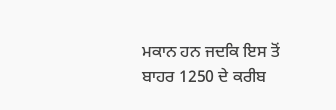ਮਕਾਨ ਹਨ ਜਦਕਿ ਇਸ ਤੋਂ ਬਾਹਰ 1250 ਦੇ ਕਰੀਬ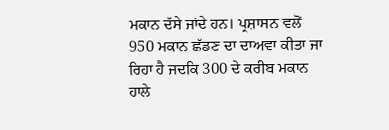ਮਕਾਨ ਦੱਸੇ ਜਾਂਦੇ ਹਨ। ਪ੍ਰਸ਼ਾਸਨ ਵਲੋਂ 950 ਮਕਾਨ ਛੱਡਣ ਦਾ ਦਾਅਵਾ ਕੀਤਾ ਜਾ ਰਿਹਾ ਹੈ ਜਦਕਿ 300 ਦੇ ਕਰੀਬ ਮਕਾਨ ਹਾਲੇ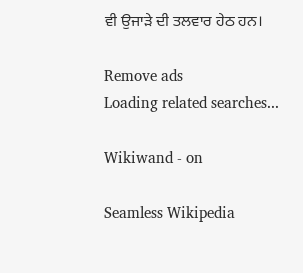ਵੀ ਉਜਾੜੇ ਦੀ ਤਲਵਾਰ ਹੇਠ ਹਨ।

Remove ads
Loading related searches...

Wikiwand - on

Seamless Wikipedia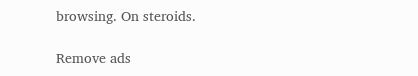browsing. On steroids.

Remove ads